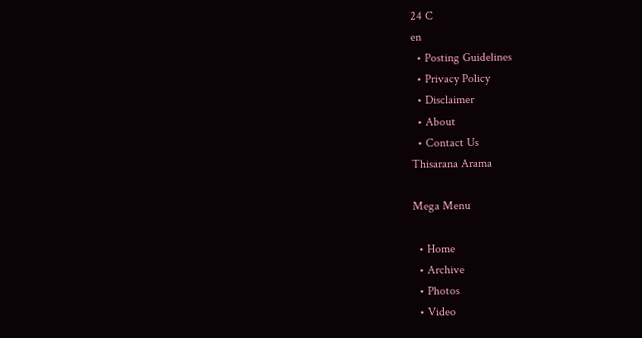24 C
en
  • Posting Guidelines
  • Privacy Policy
  • Disclaimer
  • About
  • Contact Us
Thisarana Arama

Mega Menu

  • Home
  • Archive
  • Photos
  • Video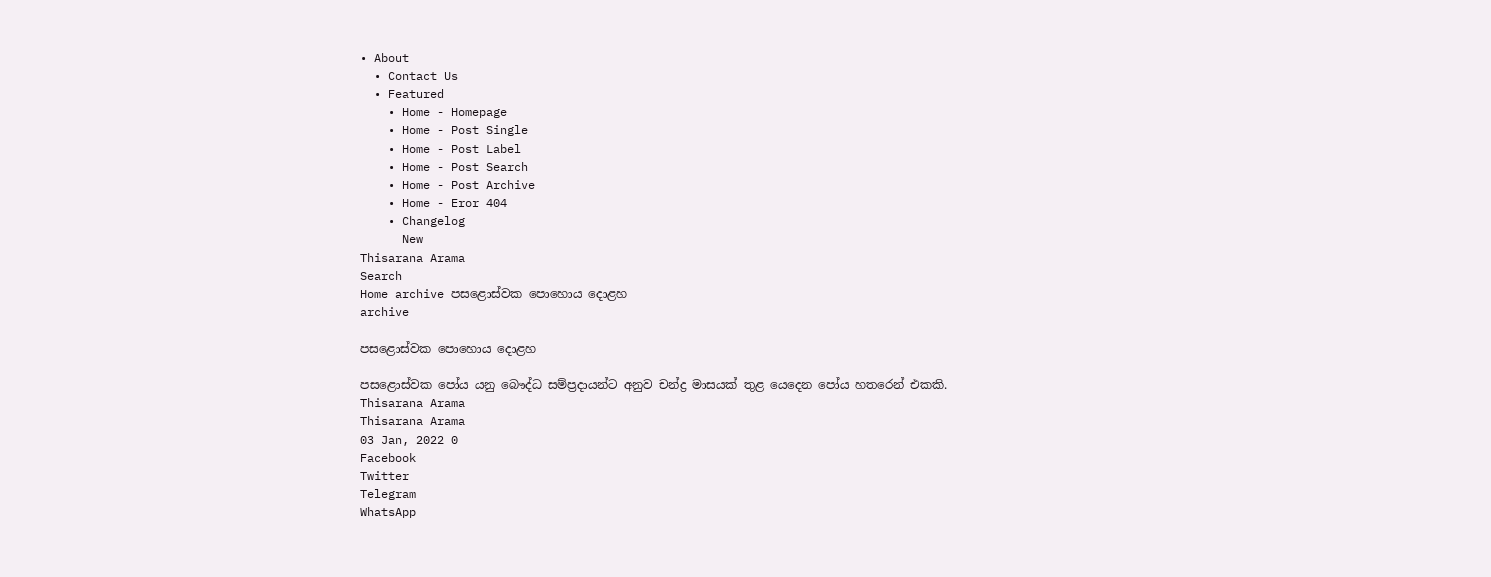• About
  • Contact Us
  • Featured
    • Home - Homepage
    • Home - Post Single
    • Home - Post Label
    • Home - Post Search
    • Home - Post Archive
    • Home - Eror 404
    • Changelog
      New
Thisarana Arama
Search
Home archive පසළොස්වක පොහොය දොළහ
archive

පසළොස්වක පොහොය දොළහ

පසළොස්වක පෝය යනු බෞද්ධ සම්ප්‍රදායන්ට අනුව චන්ද්‍ර මාසයක් තුළ යෙදෙන පෝය හතරෙන් එකකි.
Thisarana Arama
Thisarana Arama
03 Jan, 2022 0
Facebook
Twitter
Telegram
WhatsApp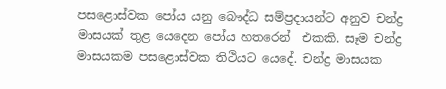පසළොස්වක පෝය යනු බෞද්ධ සම්ප්‍රදායන්ට අනුව චන්ද්‍ර මාසයක් තුළ යෙදෙන පෝය හතරෙන්  එකකි. සෑම චන්ද්‍ර මාසයකම පසළොස්වක තිථියට යෙදේ. චන්ද්‍ර මාසයක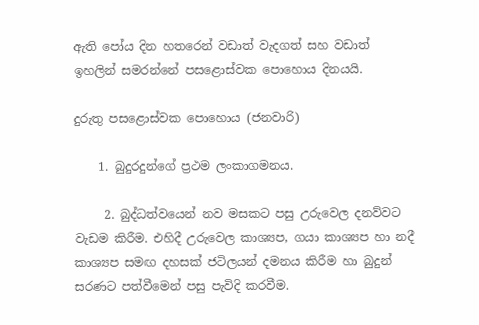ඇති පෝය දින හතරෙන් වඩාත් වැදගත් සහ වඩාත් ඉහලින් සමරන්නේ පසළොස්වක පොහොය දිනයයි.

දුරුතු පසළොස්වක පොහොය (ජනවාරි)

    1. බුදුරදුන්ගේ ප්‍රථම ලංකාගමනය.

     2. බුද්ධත්වයෙන් නව මසකට පසු උරුවෙල දනව්වට වැඩම කිරීම. එහිදී උරුවෙල කාශ්‍යප, ගයා කාශ්‍යප හා නදී කාශ්‍යප සමඟ දහසක් ජටිලයන් දමනය කිරීම හා බුදුන් සරණට පත්වීමෙන් පසු පැවිදි කරවීම.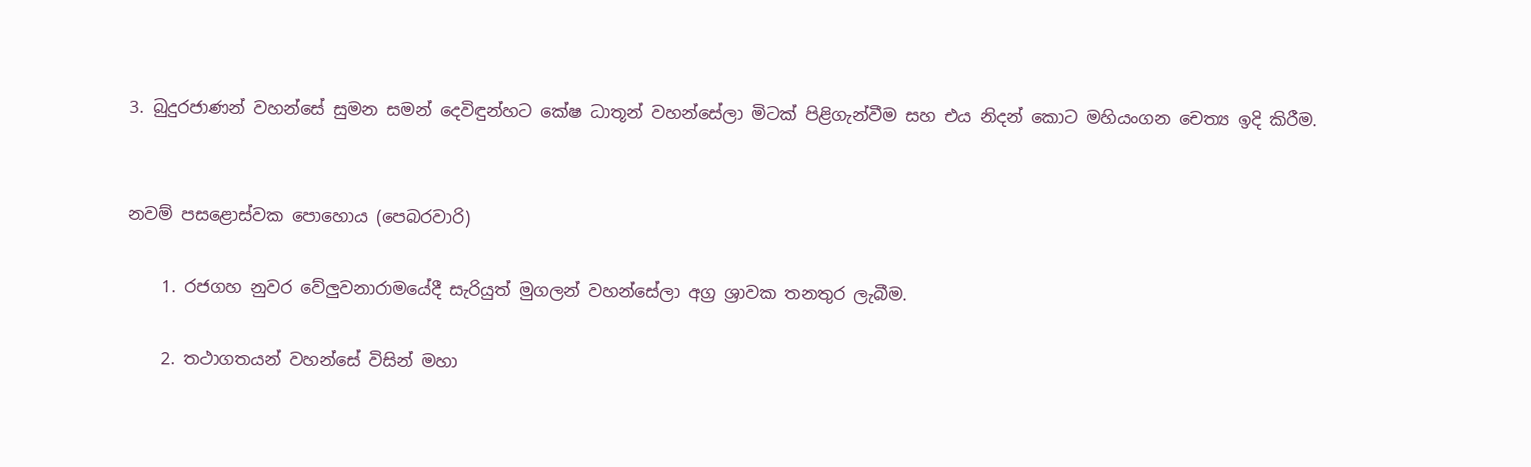3. බුදුරජාණන් වහන්සේ සුමන සමන් දෙවිඳුන්හට කේෂ ධාතූන් වහන්සේලා මිටක් පිළිගැන්වීම සහ එය නිදන් කොට මහියංගන චෙත්‍ය ඉදි කිරීම.


නවම් පසළොස්වක පොහොය (පෙබරවාරි)

    1. රජගහ නුවර වේලුවනාරාමයේදී සැරියුත් මුගලන් වහන්සේලා අග්‍ර ශ්‍රාවක තනතුර ලැබීම.

    2. තථාගතයන් වහන්සේ විසින් මහා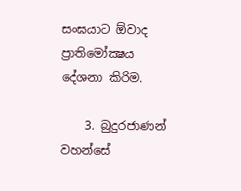සංඝයාට ඕවාද ප්‍රාතිමෝක්‍ෂය දේශනා කිරිම.

    3. බුදුරජාණන් වහන්සේ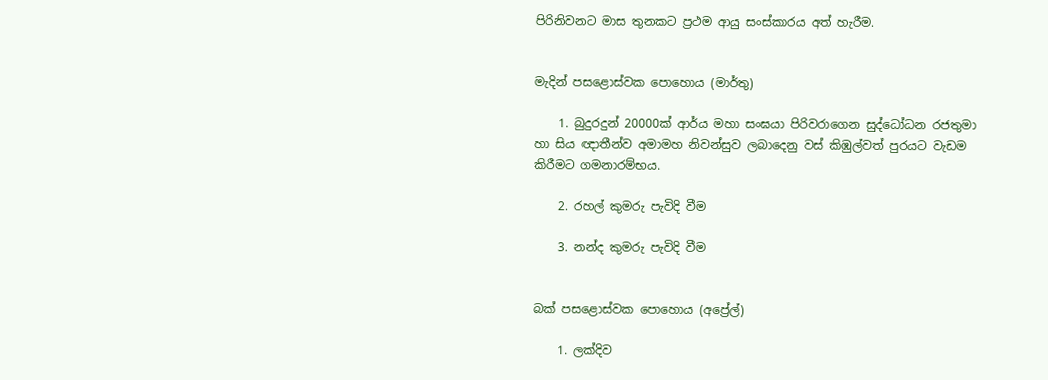පිරිනිවනට මාස තුනකට ප්‍රථම ආයු සංස්කාරය අත් හැරීම.


මැදින් පසළොස්වක පොහොය (මාර්තු)

    1. බුදුරදුන් 20000ක් ආර්ය මහා සංඝයා පිරිවරාගෙන සුද්ධෝධන රජතුමා හා සිය ඥාතීන්ව අමාමහ නිවන්සුව ලබාදෙනු වස් කිඹුල්වත් පුරයට වැඩම කිරීමට ගමනාරම්භය.

    2. රහල් කුමරු පැවිදි වීම

    3. නන්ද කුමරු පැවිදි වීම


බක් පසළොස්වක පොහොය (අප්‍රේල්)

    1. ලක්දිව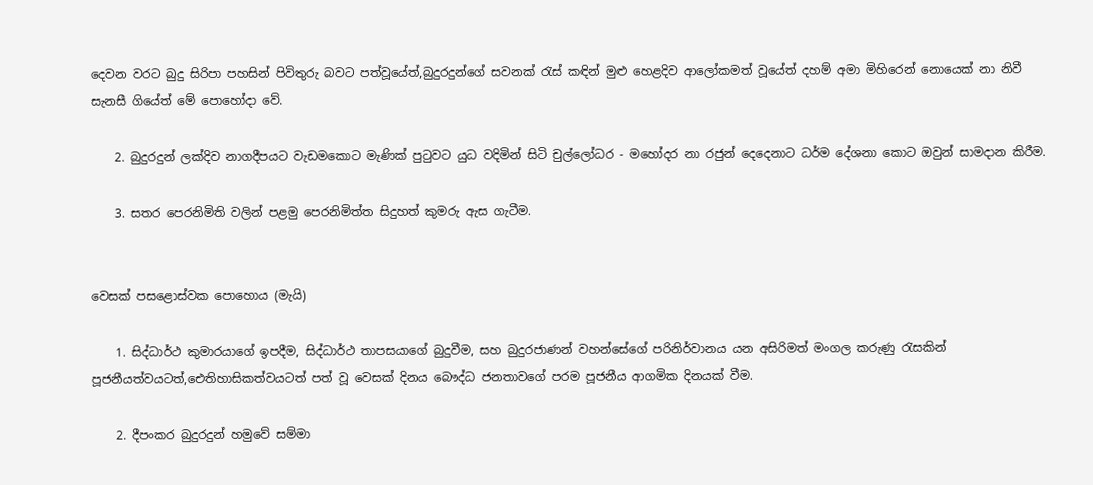දෙවන වරට බුදු සිරිපා පහසින් පිවිතුරු බවට පත්වූයේත්,බුදුරදුන්ගේ සවනක් රැස් කඳින් මුළු හෙළදිව ආලෝකමත් වූයේත් දහම් අමා මිහිරෙන් නොයෙක් නා නිවී සැනසී ගියේත් මේ පොහෝදා වේ.

    2. බුදුරදුන් ලක්දිව නාගදීපයට වැඩමකොට මැණික් පුටුවට යුධ වදිමින් සිටි චුල්ලෝධර - මහෝදර නා රජුන් දෙදෙනාට ධර්ම දේශනා කොට ඔවුන් සාමදාන කිරීම.

    3. සතර පෙරනිමිති වලින් පළමු පෙරනිමිත්ත සිදුහත් කුමරු ඇස ගැටීම.


වෙසක් පසළොස්වක පොහොය (මැයි)

    1. සිද්ධාර්ථ කුමාරයාගේ ඉපදීම, සිද්ධාර්ථ තාපසයාගේ බුදුවීම, සහ බුදුරජාණන් වහන්සේගේ පරිනිර්වානය යන අසිරිමත් මංගල කරුණු රැසකින් පූජනීයත්වයටත්,ඓතිහාසිකත්වයටත් පත් වූ වෙසක් දිනය බෞද්ධ ජනතාවගේ පරම පූජනීය ආගමික දිනයක් වීම.

    2. දීපංකර බුදුරදුන් හමුවේ සම්මා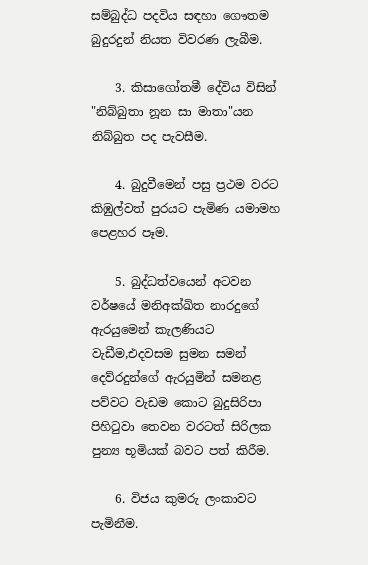සම්බුද්ධ පදවිය සඳහා ගෞතම බුදුරදුන් නියත විවරණ ලැබීම.

    3. කිසාගෝතමී දේවිය විසින් "නිබ්බුතා නූන සා මාතා"යන නිබ්බුත පද පැවසීම.

    4. බුදුවීමෙන් පසු ප්‍රථම වරට කිඹුල්වත් පුරයට පැමිණ යමාමහ පෙළහර පෑම.

    5. බුද්ධත්වයෙන් අටවන වර්ෂයේ මනිඅක්ඛිත නාරදුගේ ඇරයුමෙන් කැලණියට වැඩීම,එදවසම සුමන සමන් දෙව්රදුන්ගේ ඇරයුමින් සමනළ පව්වට වැඩම කොට බුදුසිරිපා පිහිටුවා තෙවන වරටත් සිරිලක පුන්‍ය භූමියක් බවට පත් කිරීම.

    6. විජය කුමරු ලංකාවට පැමිනීම.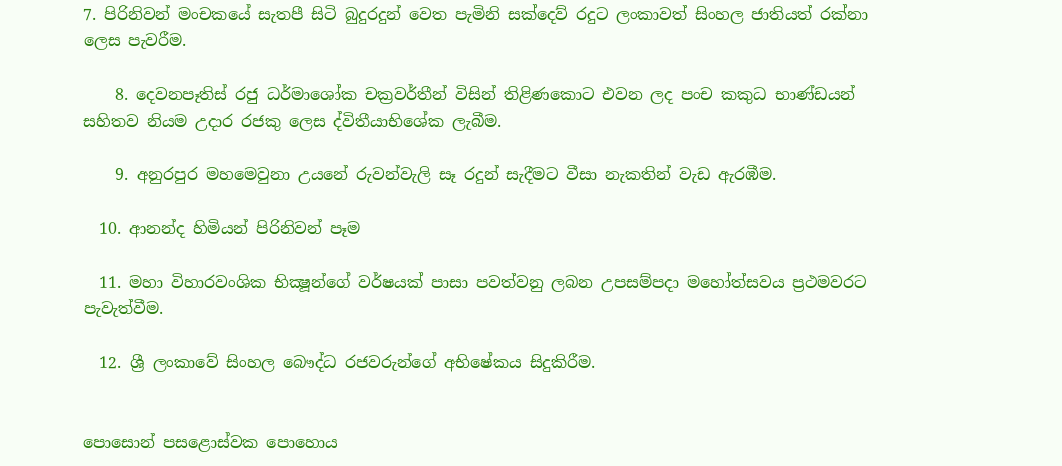7. පිරිනිවන් මංචකයේ සැතපී සිටි බුදුරදුන් වෙත පැමිනි සක්දෙව් රදුට ලංකාවත් සිංහල ජාතියත් රක්නා ලෙස පැවරීම.

    8. දෙවනපෑතිස් රජු ධර්මාශෝක චක්‍රවර්තීන් විසින් තිළිණකොට එවන ලද පංච කකුධ භාණ්ඩයන් සහිතව නියම උදාර රජකු ලෙස ද්විතීයාභිශේක ලැබීම.

    9. අනුරපුර මහමෙවුනා උයනේ රුවන්වැලි සෑ රදුන් සැදීමට වීසා නැකතින් වැඩ ඇරඹීම.

  10. ආනන්ද හිමියන් පිරිනිවන් පෑම

  11. මහා විහාරවංශික භික්‍ෂූන්ගේ වර්ෂයක් පාසා පවත්වනු ලබන උපසම්පදා මහෝත්සවය ප්‍රථමවරට පැවැත්වීම.

  12. ශ්‍රී ලංකාවේ සිංහල බෞද්ධ රජවරුන්ගේ අභිෂේකය සිදුකිරීම.


පොසොන් පසළොස්වක පොහොය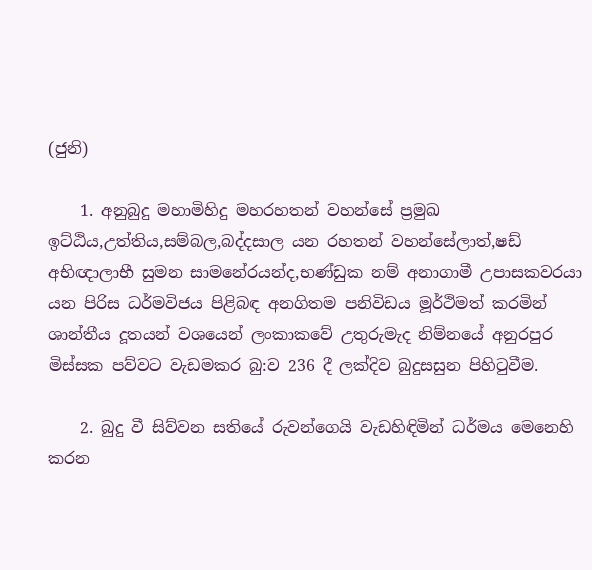(ජුනි)

    1. අනුබුදු මහාමිහිදු මහරහතන් වහන්සේ ප්‍රමුඛ ඉට්ඨිය,උත්තිය,සම්බල,බද්දසාල යන රහතන් වහන්සේලාත්,ෂඩ් අභිඥාලාභී සුමන සාමනේරයන්ද,භණ්ඩුක නම් අනාගාමී උපාසකවරයා යන පිරිස ධර්මවිජය පිළිබඳ අනගිතම පනිවිඩය මූර්ථිමත් කරමින් ශාන්තීය දූතයන් වශයෙන් ලංකාකවේ උතුරුමැද නිම්නයේ අනුරපුර මිස්සක පව්වට වැඩමකර බු:ව 236 දී ලක්දිව බුදුසසුන පිහිටුවීම.

    2. බුදු වී සිව්වන සතියේ රුවන්ගෙයි වැඩහිඳිමින් ධර්මය මෙනෙහි කරන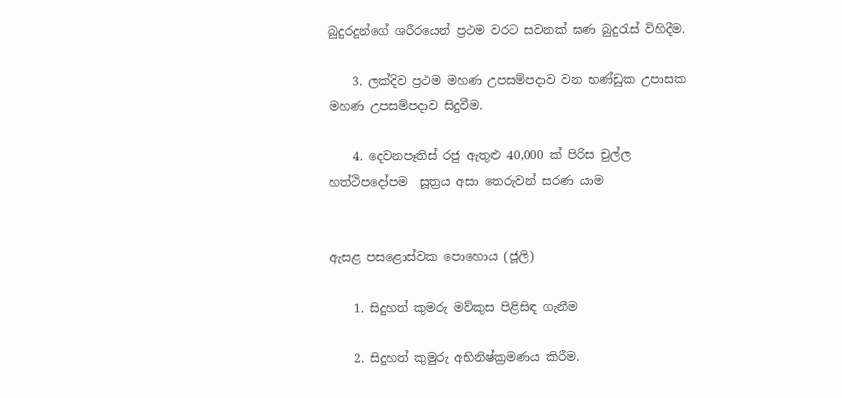බුදුරදුන්ගේ ශරීරයෙන් ප්‍රථම වරට සවනක් ඝණ බුදුරැස් විහිදීම.

    3. ලක්දිව ප්‍රථම මහණ උපසම්පදාව වන භණ්ඩුක උපාසක මහණ උපසම්පදාව සිදුවීම.

    4. දෙවනපෑතිස් රජු ඇතුළු 40,000 ක් පිරිස චුල්ල හත්ථිපදෝපම  සූත්‍රය අසා තෙරුවන් සරණ යාම


ඇසළ පසළොස්වක පොහොය (ජූලි)

    1. සිදුහත් කුමරු මව්කුස පිළිසිඳ ගැනීම

    2. සිදුහත් කුමුරු අභිනිෂ්ක්‍රමණය කිරීම.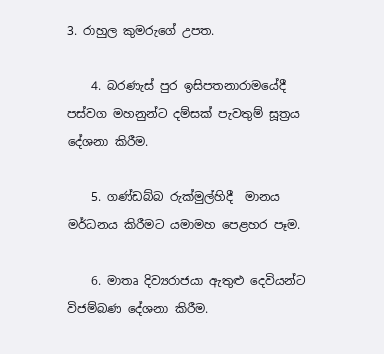3. රාහුල කුමරුගේ උපත.

    4. බරණැස් පුර ඉසිපතනාරාමයේදී පස්වග මහනුන්ට දම්සක් පැවතුම් සූත්‍රය දේශනා කිරීම.

    5. ගණ්ඩබ්බ රුක්මුල්හිදී  මානය මර්ධනය කිරීමට යමාමහ පෙළහර පෑම.

    6. මාතෘ දිව්‍යරාජයා ඇතුළු දෙවියන්ට විජම්බණ දේශනා කිරීම.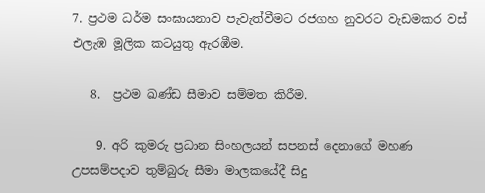7. ප්‍රථම ධර්ම සංඝායනාව පැවැත්වීමට රජගහ නුවරට වැඩමකර වස් එලැඹ මූලික කටයුතු ඇරඹීම.

   8.  ප්‍රථම ඛණ්ඩ සීමාව සම්මත කිරීම.

    9. අරි කුමරු ප්‍රධාන සිංහලයන් සපනස් දෙනාගේ මහණ උපසම්පදාව තුම්බුරු සීමා මාලකයේදී සිදු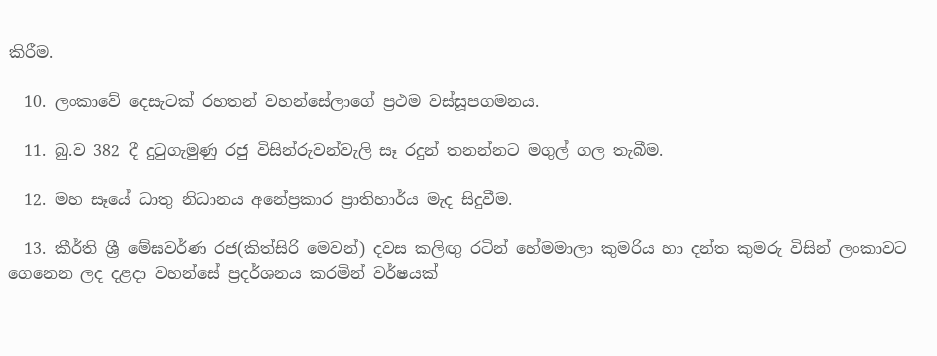කිරීම.

  10. ලංකාවේ දෙසැටක් රහතන් වහන්සේලාගේ ප්‍රථම වස්සූපගමනය.

  11. බු.ව 382 දී දුටුගැමුණු රජු විසින්රුවන්වැලි සෑ රදුන් තනන්නට මගුල් ගල තැබීම.

  12. මහ සෑයේ ධාතු නිධානය අනේප්‍රකාර ප්‍රාතිහාර්ය මැද සිදුවීම.

  13. කීර්ති ශ්‍රී මේඝවර්ණ රජ(කිත්සිරි මෙවන්) දවස කලිඟු රටින් හේමමාලා කුමරිය හා දන්ත කුමරු විසින් ලංකාවට ගෙනෙන ලද දළදා වහන්සේ ප්‍රදර්ශනය කරමින් වර්ෂයක්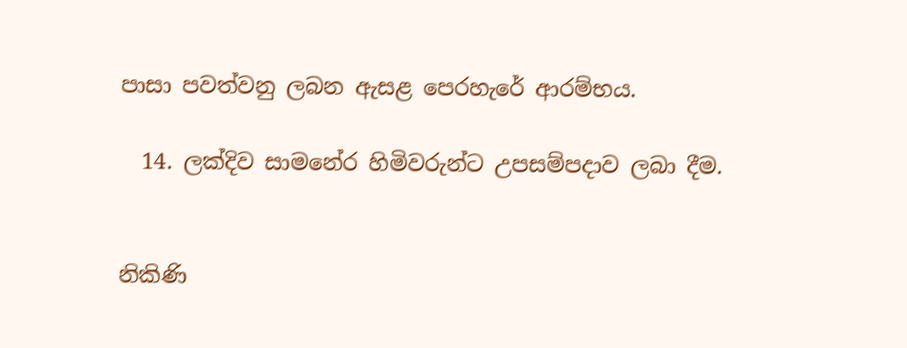පාසා පවත්වනු ලබන ඇසළ පෙරහැරේ ආරම්භය.

  14. ලක්දිව සාමනේර හිමිවරුන්ට උපසම්පදාව ලබා දීම.


නිකිණි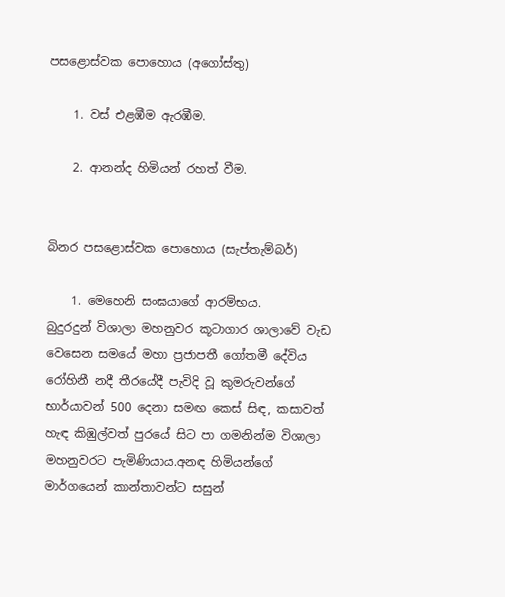පසළොස්වක පොහොය (අගෝස්තු)

    1. වස් එළඹීම ඇරඹීම.

    2. ආනන්ද හිමියන් රහත් වීම.


බිනර පසළොස්වක පොහොය (සැප්තැම්බර්)

    1. මෙහෙනි සංඝයාගේ ආරම්භය.
බුදුරදුන් විශාලා මහනුවර කූටාගාර ශාලාවේ වැඩ වෙසෙන සමයේ මහා ප්‍රජාපතී ගෝතමී දේවිය රෝහිනී නදී තීරයේදී පැවිදි වූ කුමරුවන්ගේ භාර්යාවන් 500 දෙනා සමඟ කෙස් සිඳ, කසාවත් හැඳ කිඹුල්වත් පුරයේ සිට පා ගමනින්ම විශාලා මහනුවරට පැමිණියාය.අනඳ හිමියන්ගේ මාර්ගයෙන් කාන්තාවන්ට සසුන්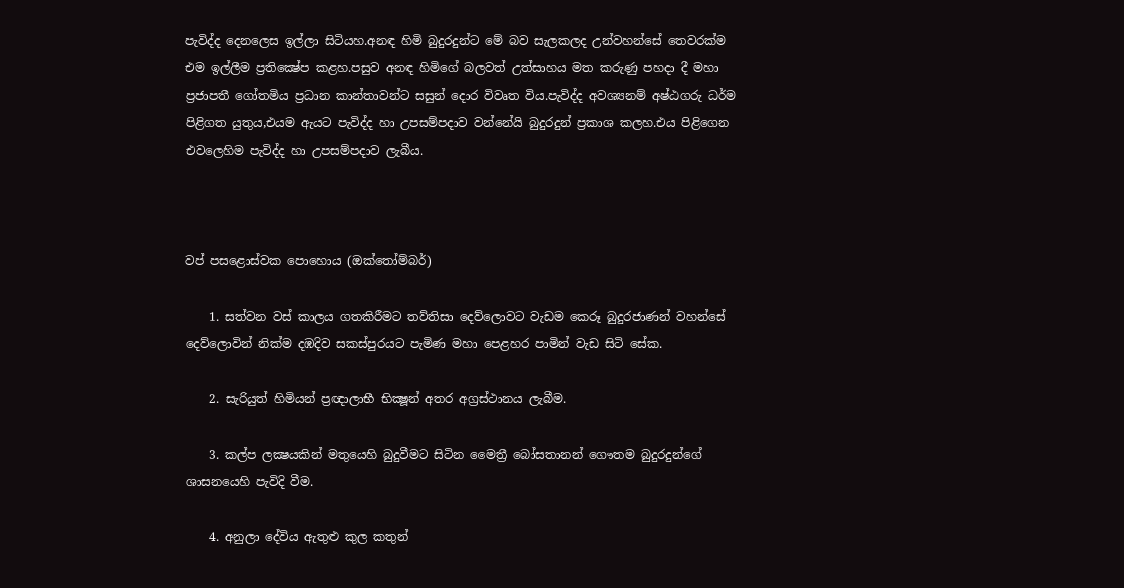පැවිද්ද දෙනලෙස ඉල්ලා සිටියහ.අනඳ හිමි බුදුරදුන්ට මේ බව සැලකලද උන්වහන්සේ තෙවරක්ම එම ඉල්ලීම ප්‍රතික්‍ෂේප කළහ.පසුව අනඳ හිමිගේ බලවත් උත්සාහය මත කරුණු පහදා දී මහා ප්‍රජාපතී ගෝතමිය ප්‍රධාන කාන්තාවන්ට සසුන් දොර විවෘත විය.පැවිද්ද අවශ්‍යනම් අෂ්ඨගරු ධර්ම පිළිගත යුතුය,එයම ඇයට පැවිද්ද හා උපසම්පදාව වන්නේයි බුදුරදුන් ප්‍රකාශ කලහ.එය පිළිගෙන එවලෙහිම පැවිද්ද හා උපසම්පදාව ලැබීය.



වප් පසළොස්වක පොහොය (ඔක්තෝම්බර්)

    1. සත්වන වස් කාලය ගතකිරීමට තව්තිසා දෙව්ලොවට වැඩම කෙරූ බුදුරජාණන් වහන්සේ දෙව්ලොවින් නික්ම දඹදිව සකස්පුරයට පැමිණ මහා පෙළහර පාමින් වැඩ සිටි සේක.

    2. සැරියුත් හිමියන් ප්‍රඥාලාභී භික්‍ෂූන් අතර අග්‍රස්ථානය ලැබීම.

    3. කල්ප ලක්‍ෂයකින් මතුයෙහි බුදුවීමට සිටින මෛත්‍රී බෝසතානන් ගෞතම බුදුරදුන්ගේ ශාසනයෙහි පැවිදි වීම.

    4. අනුලා දේවිය ඇතුළු කුල කතුන්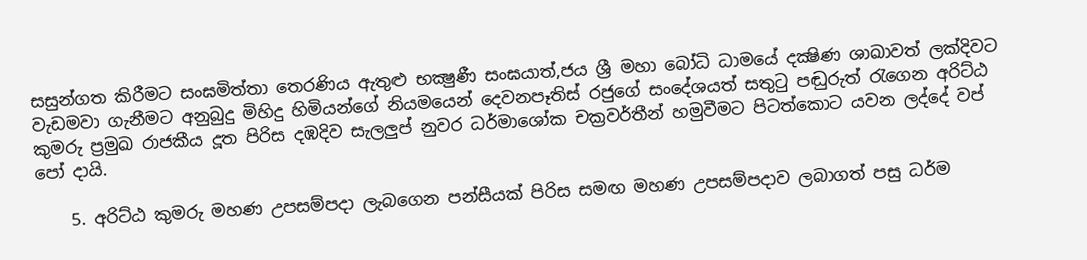සසුන්ගත කිරීමට සංඝමිත්තා තෙරණිය ඇතුළු භක්‍ෂුණී සංඝයාත්,ජය ශ්‍රී මහා බෝධි ධාමයේ දක්‍ෂිණ ශාඛාවත් ලක්දිවට වැඩමවා ගැනීමට අනුබුදු මිහිදු හිමියන්ගේ නියමයෙන් දෙවනපෑතිස් රජුගේ සංදේශයත් සතුටු පඬුරුත් රැ‍ගෙන අරිට්ඨ කුමරු ප්‍රමුඛ රාජකීය දූත පිරිස දඹදිව සැලලුප් නුවර ධර්මාශෝක චක්‍රවර්තීන් හමුවීමට පිටත්කොට යවන ලද්දේ වප් පෝ දායි.

    5. අරිට්ඨ කුමරු මහණ උපසම්පදා ලැබගෙන පන්සීයක් පිරිස සමඟ මහණ උපසම්පදාව ලබාගත් පසු ධර්ම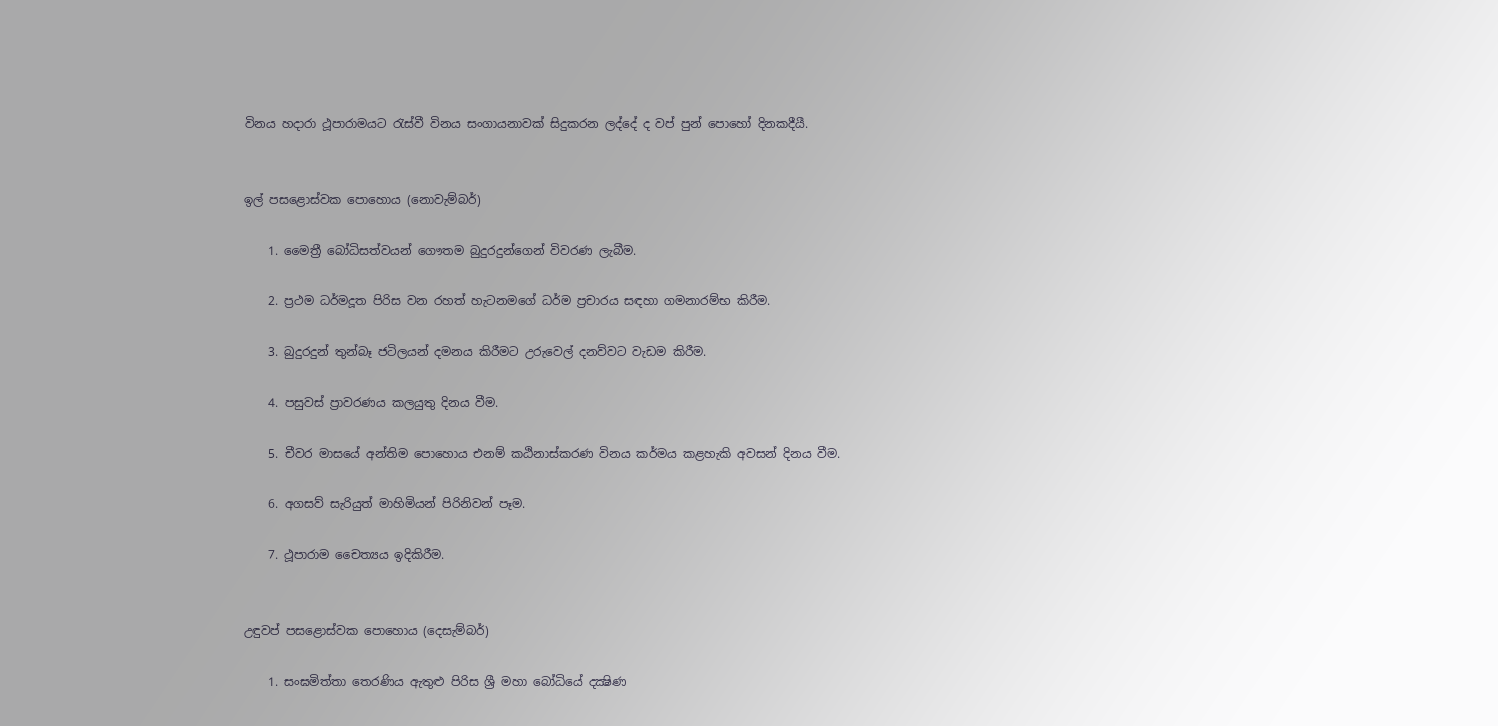විනය හදාරා ථූපාරාමයට රැස්වී විනය සංගායනාවක් සිදුකරන ලද්දේ ද වප් පුන් පොහෝ දිනකදීයී.


ඉල් පසළොස්වක පොහොය (නොවැම්බර්)

    1. මෛත්‍රී බෝධිසත්වයන් ‍ගෞතම බුදුරදුන්ගෙන් විවරණ ලැබීම.

    2. ප්‍රථම ධර්මදූත පිරිස වන රහත් හැටනමගේ ධර්ම ප්‍රචාරය සඳහා ගමනාරම්භ කිරීම.

    3. බුදුරදුන් තුන්බෑ ජටිලයන් දමනය කිරීමට උරුවෙල් දනව්වට වැඩම කිරීම.

    4. පසුවස් ප්‍රාවරණය කලයුතු දිනය වීම.

    5. චීවර මාසයේ අන්තිම පොහොය එනම් කඨිනාස්කරණ විනය කර්මය කළහැකි අවසන් දිනය වීම.

    6. අගසව් සැරියුත් මාහිමියන් පිරිනිවන් පෑම.

    7. ථූපාරාම චෛත්‍යය ඉදිකිරීම.


උඳුවප් පසළොස්වක පොහොය (දෙසැම්බර්)

    1. සංඝමිත්තා තෙරණිය ඇතුළු පිරිස ශ්‍රී මහා බෝධියේ දක්‍ෂිණ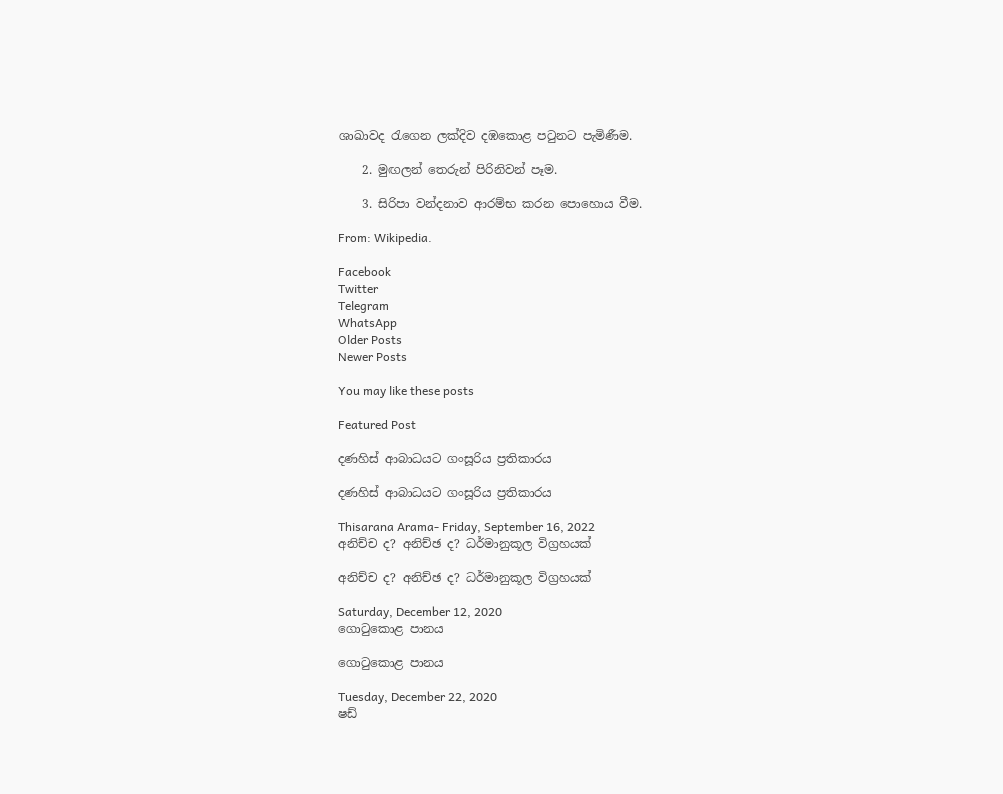ශාඛාවද රැගෙන ලක්දිව දඹකොළ පටුනට පැමිණීම.

    2. මුඟලන් තෙරුන් පිරිනිවන් පෑම.

    3. සිරිපා වන්දනාව ආරම්භ කරන පොහොය වීම.

From: Wikipedia.

Facebook
Twitter
Telegram
WhatsApp
Older Posts
Newer Posts

You may like these posts

Featured Post

දණහිස් ආබාධයට ගංසූරිය ප්‍රතිකාරය

දණහිස් ආබාධයට ගංසූරිය ප්‍රතිකාරය

Thisarana Arama- Friday, September 16, 2022
අනිච්ච ද? අනිච්ඡ ද? ධර්මානුකූල විග්‍රහයක්

අනිච්ච ද? අනිච්ඡ ද? ධර්මානුකූල විග්‍රහයක්

Saturday, December 12, 2020
ගොටුකොළ පානය

ගොටුකොළ පානය

Tuesday, December 22, 2020
ෂඩ්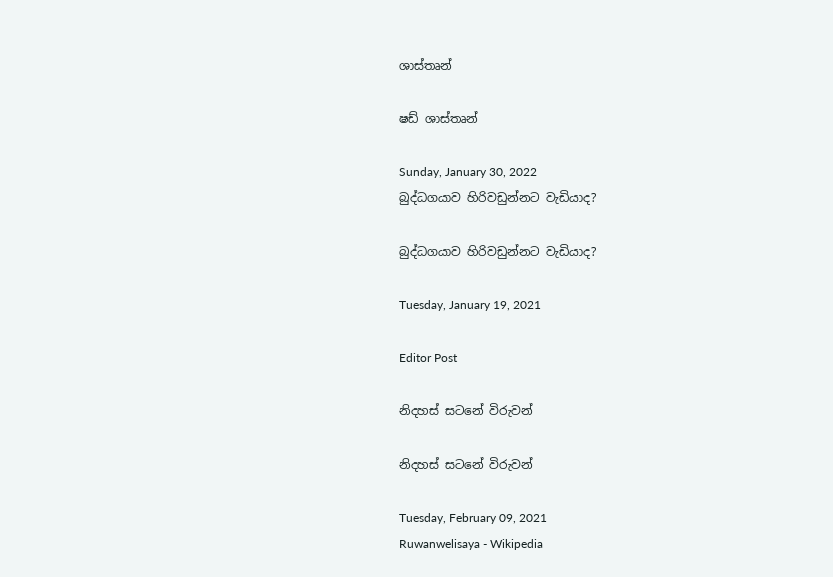ශාස්තෘන්

ෂඩ් ශාස්තෘන්

Sunday, January 30, 2022
බුද්ධගයාව හිරිවඩුන්නට වැඩියාද?

බුද්ධගයාව හිරිවඩුන්නට වැඩියාද?

Tuesday, January 19, 2021

Editor Post

නිදහස් සටනේ විරුවන්

නිදහස් සටනේ විරුවන්

Tuesday, February 09, 2021
Ruwanwelisaya - Wikipedia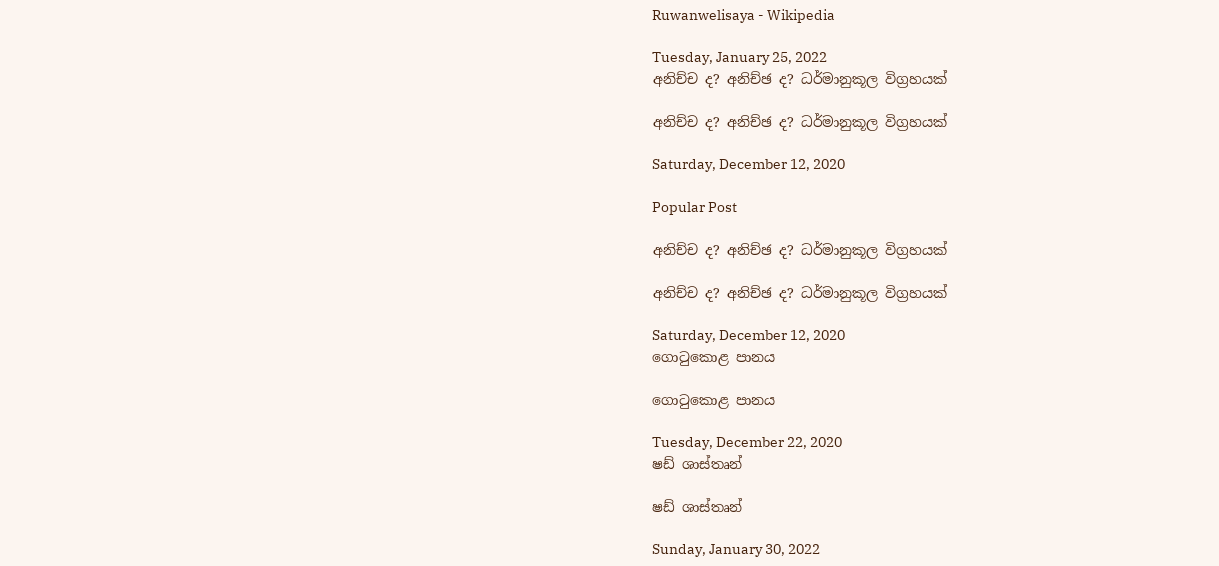Ruwanwelisaya - Wikipedia

Tuesday, January 25, 2022
අනිච්ච ද? අනිච්ඡ ද? ධර්මානුකූල විග්‍රහයක්

අනිච්ච ද? අනිච්ඡ ද? ධර්මානුකූල විග්‍රහයක්

Saturday, December 12, 2020

Popular Post

අනිච්ච ද? අනිච්ඡ ද? ධර්මානුකූල විග්‍රහයක්

අනිච්ච ද? අනිච්ඡ ද? ධර්මානුකූල විග්‍රහයක්

Saturday, December 12, 2020
ගොටුකොළ පානය

ගොටුකොළ පානය

Tuesday, December 22, 2020
ෂඩ් ශාස්තෘන්

ෂඩ් ශාස්තෘන්

Sunday, January 30, 2022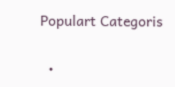Populart Categoris

  •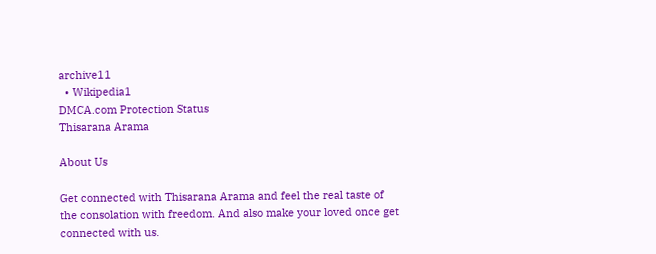archive11
  • Wikipedia1
DMCA.com Protection Status
Thisarana Arama

About Us

Get connected with Thisarana Arama and feel the real taste of the consolation with freedom. And also make your loved once get connected with us.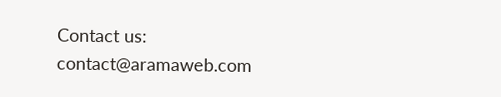Contact us: contact@aramaweb.com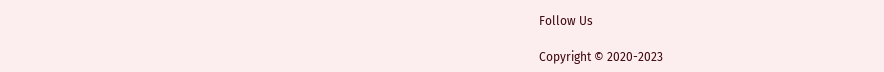Follow Us

Copyright © 2020-2023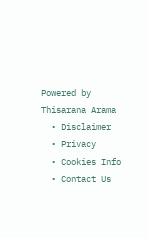Powered by Thisarana Arama
  • Disclaimer
  • Privacy
  • Cookies Info
  • Contact Us